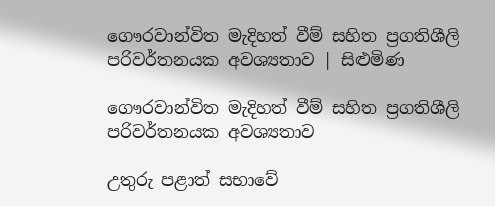ගෞරවාන්විත මැදිහත් වීම් සහිත ප්‍රගතිශීලි පරිවර්තනයක අවශ්‍යතාව | සිළුමිණ

ගෞරවාන්විත මැදිහත් වීම් සහිත ප්‍රගතිශීලි පරිවර්තනයක අවශ්‍යතාව

උතුරු පළාත් සභාවේ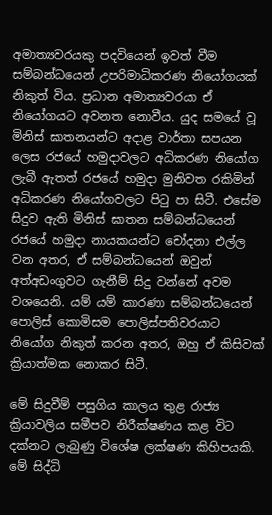අමාත්‍යවරයකු පදවියෙන් ඉවත් වීම සම්බන්ධයෙන් උපරිමාධිකරණ නියෝගයක් නිකුත් විය. ප්‍රධාන අමාත්‍යවරයා ඒ නියෝගයට අවනත නොවීය. යුද සමයේ වූ මිනිස් ඝාතනයන්ට අදාළ වාර්තා සපයන ලෙස රජයේ හමුදාවලට අධිකරණ නියෝග ලැබී ඇතත් රජයේ හමුදා මුනිවත රකිමින් අධිකරණ නියෝගවලට පිටු පා සිටී. එසේම සිදුව ඇති මිනිස් ඝාතන සම්බන්ධයෙන් රජයේ හමුදා නායකයන්ට චෝදනා එල්ල වන අතර, ඒ සම්බන්ධයෙන් ඔවුන් අත්අඩංගුවට ගැනීම් සිදු වන්නේ අවම වශයෙනි. යම් යම් කාරණා සම්බන්ධයෙන් පොලිස් කොමිසම පොලිස්පතිවරයාට නියෝග නිකුත් කරන අතර, ඔහු ඒ කිසිවක් ක්‍රියාත්මක නොකර සිටී.

මේ සිදුවීම් පසුගිය කාලය තුළ රාජ්‍ය ක්‍රියාවලිය සමීපව නිරීක්ෂණය කළ විට දක්නට ලැබුණු විශේෂ ලක්ෂණ කිහිපයකි. මේ සිද්ධි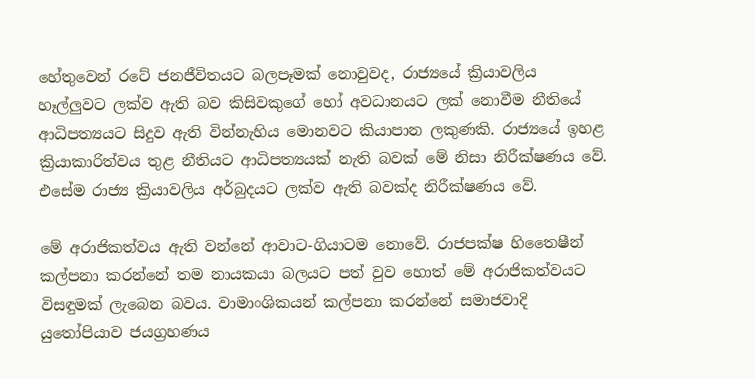හේතුවෙන් රටේ ජනජීවිතයට බලපෑමක් නොවුවද, රාජ්‍යයේ ක්‍රියාවලිය හෑල්ලුවට ලක්ව ඇති බව කිසිවකුගේ හෝ අවධානයට ලක් නොවීම නීතියේ ආධිපත්‍යයට සිදුව ඇති වින්නැහිය මොනවට කියාපාන ලකුණකි. රාජ්‍යයේ ඉහළ ක්‍රියාකාරිත්වය තුළ නීතියට ආධිපත්‍යයක් නැති බවක් මේ නිසා නිරීක්ෂණය වේ. එසේම රාජ්‍ය ක්‍රියාවලිය අර්බුදයට ලක්ව ඇති බවක්ද නිරීක්ෂණය වේ.

මේ අරාජිකත්වය ඇති වන්නේ ආවාට-ගියාටම නොවේ. රාජපක්ෂ හිතෛෂීන් කල්පනා කරන්නේ තම නායකයා බලයට පත් වුව හොත් මේ අරාජිකත්වයට විසඳුමක් ලැබෙන බවය. වාමාංශිකයන් කල්පනා කරන්නේ සමාජවාදි යුතෝපියාව ජයග්‍රහණය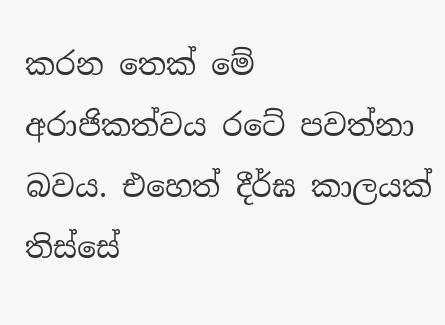කරන තෙක් මේ අරාජිකත්වය රටේ පවත්නා බවය. එහෙත් දීර්ඝ කාලයක් තිස්සේ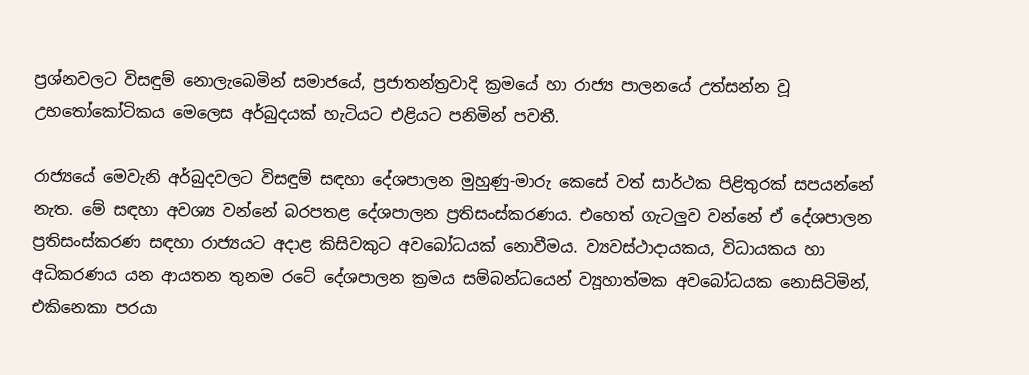ප්‍රශ්නවලට විසඳුම් නොලැබෙමින් සමාජයේ, ප්‍රජාතන්ත්‍රවාදි ක්‍රමයේ හා රාජ්‍ය පාලනයේ උත්සන්න වූ උභතෝකෝටිකය මෙලෙස අර්බුදයක් හැටියට එළියට පනිමින් පවතී.

රාජ්‍යයේ මෙවැනි අර්බුදවලට විසඳුම් සඳහා දේශපාලන මුහුණු-මාරු කෙසේ වත් සාර්ථක පිළිතුරක් සපයන්නේ නැත. මේ සඳහා අවශ්‍ය වන්නේ බරපතළ දේශපාලන ප්‍රතිසංස්කරණය. එහෙත් ගැටලුව වන්නේ ඒ දේශපාලන ප්‍රතිසංස්කරණ සඳහා රාජ්‍යයට අදාළ කිසිවකුට අවබෝධයක් නොවීමය. ව්‍යවස්ථාදායකය, විධායකය හා අධිකරණය යන ආයතන තුනම රටේ දේශපාලන ක්‍රමය සම්බන්ධයෙන් ව්‍යූහාත්මක අවබෝධයක නොසිටිමින්, එකිනෙකා පරයා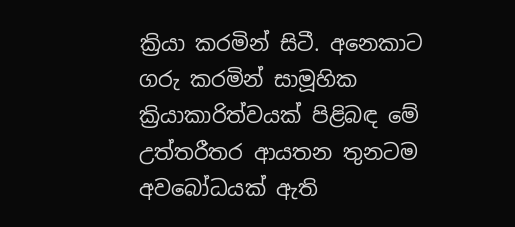ක්‍රියා කරමින් සිටී. අනෙකාට ගරු කරමින් සාමූහික ක්‍රියාකාරිත්වයක් පිළිබඳ මේ උත්තරීතර ආයතන තුනටම අවබෝධයක් ඇති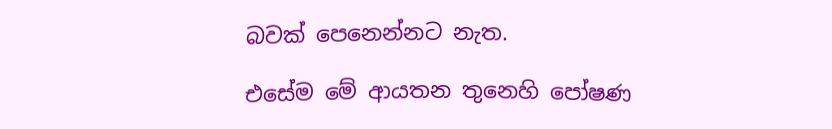බවක් පෙනෙන්නට නැත.

එසේම මේ ආයතන තුනෙහි පෝෂණ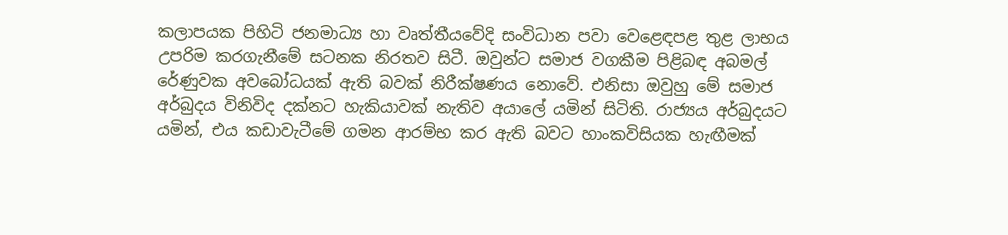කලාපයක පිහිටි ජනමාධ්‍ය හා වෘත්තීයවේදි සංවිධාන පවා වෙළෙඳපළ තුළ ලාභය උපරිම කරගැනීමේ සටනක නිරතව සිටී. ඔවුන්ට සමාජ වගකීම පිළිබඳ අබමල් රේණුවක අවබෝධයක් ඇති බවක් නිරීක්ෂණය නොවේ. එනිසා ඔවුහු මේ සමාජ අර්බුදය විනිවිද දක්නට හැකියාවක් නැතිව අයාලේ යමින් සිටිති. රාජ්‍යය අර්බුදයට යමින්, එය කඩාවැටීමේ ගමන ආරම්භ කර ඇති බවට හාංකවිසියක හැඟීමක්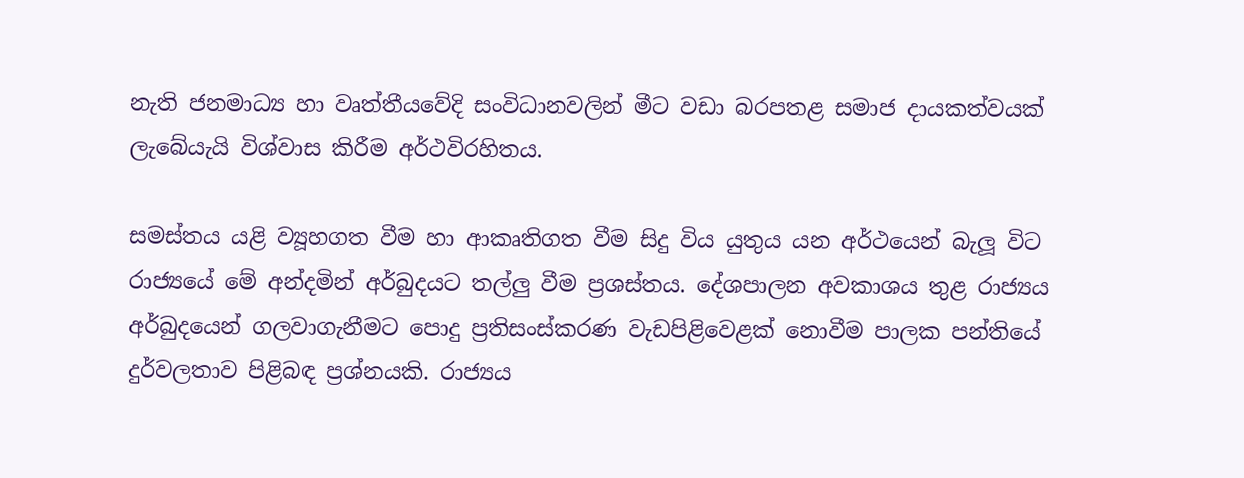නැති ජනමාධ්‍ය හා වෘත්තීයවේදි සංවිධානවලින් මීට වඩා බරපතළ සමාජ දායකත්වයක් ලැබේයැයි විශ්වාස කිරීම අර්ථවිරහිතය.

සමස්තය යළි ව්‍යූහගත වීම හා ආකෘතිගත වීම සිදු විය යුතුය යන අර්ථයෙන් බැලූ විට රාජ්‍යයේ මේ අන්දමින් අර්බුදයට තල්ලු වීම ප්‍රශස්තය. දේශපාලන අවකාශය තුළ රාජ්‍යය අර්බුදයෙන් ගලවාගැනීමට පොදු ප්‍රතිසංස්කරණ වැඩපිළිවෙළක් නොවීම පාලක පන්තියේ දුර්වලතාව පිළිබඳ ප්‍රශ්නයකි. රාජ්‍යය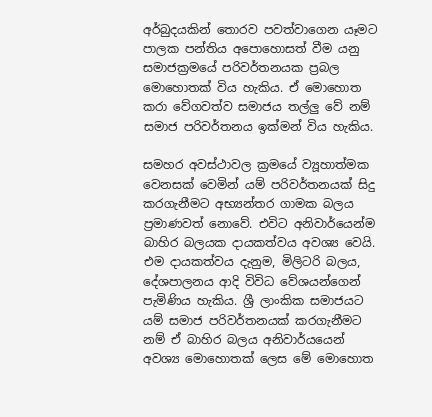අර්බුදයකින් තොරව පවත්වාගෙන යෑමට පාලක පන්තිය අපොහොසත් වීම යනු සමාජක්‍රමයේ පරිවර්තනයක ප්‍රබල මොහොතක් විය හැකිය. ඒ මොහොත කරා වේගවත්ව සමාජය තල්ලු වේ නම් සමාජ පරිවර්තනය ඉක්මන් විය හැකිය.

සමහර අවස්ථාවල ක්‍රමයේ ව්‍යූහාත්මක වෙනසක් වෙමින් යම් පරිවර්තනයක් සිදු කරගැනීමට අභ්‍යන්තර ගාමක බලය ප්‍රමාණවත් නොවේ. එවිට අනිවාර්යෙන්ම බාහිර බලයක දායකත්වය අවශ්‍ය වෙයි. එම දායකත්වය දැනුම, මිලිටරි බලය, දේශපාලනය ආදි විවිධ වේශයන්ගෙන් පැමිණිය හැකිය. ශ්‍රී ලාංකික සමාජයට යම් සමාජ පරිවර්තනයක් කරගැනීමට නම් ඒ බාහිර බලය අනිවාර්යයෙන් අවශ්‍ය මොහොතක් ලෙස මේ මොහොත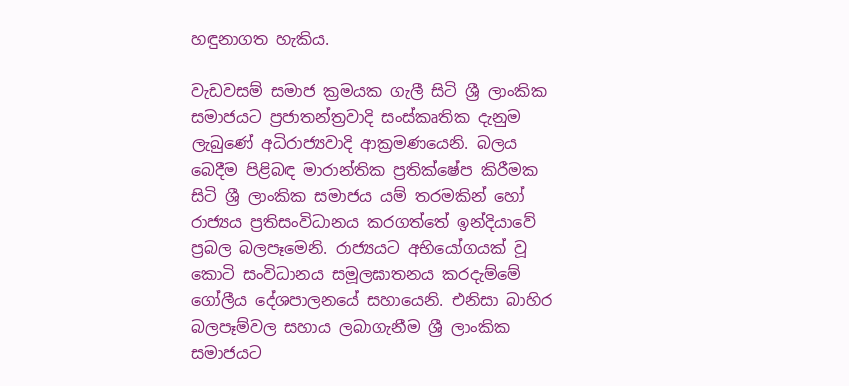හඳුනාගත හැකිය.

වැඩවසම් සමාජ ක්‍රමයක ගැලී සිටි ශ්‍රී ලාංකික සමාජයට ප්‍රජාතන්ත්‍රවාදි සංස්කෘතික දැනුම ලැබුණේ අධිරාජ්‍යවාදි ආක්‍රමණයෙනි. බලය බෙදීම පිළිබඳ මාරාන්තික ප්‍රතික්ෂේප කිරීමක සිටි ශ්‍රී ලාංකික සමාජය යම් තරමකින් හෝ රාජ්‍යය ප්‍රතිසංවිධානය කරගත්තේ ඉන්දියාවේ ප්‍රබල බලපෑමෙනි. රාජ්‍යයට අභියෝගයක් වූ කොටි සංවිධානය සමූලඝාතනය කරදැම්මේ ගෝලීය දේශපාලනයේ සහායෙනි. එනිසා බාහිර බලපෑම්වල සහාය ලබාගැනීම ශ්‍රී ලාංකික සමාජයට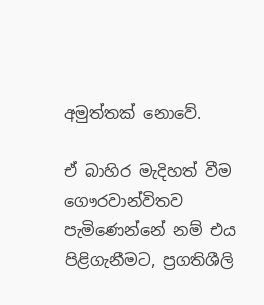අමුත්තක් නොවේ.

ඒ බාහිර මැදිහත් වීම ගෞරවාන්විතව පැමිණෙන්නේ නම් එය පිළිගැනීමට, ප්‍රගතිශීලි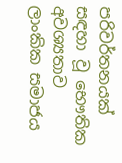පරිවර්තනයක් සඳහා වූ භෞතික අවශ්‍යතාව ලාංකික සමාජය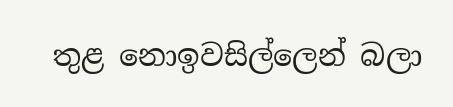තුළ නොඉවසිල්ලෙන් බලා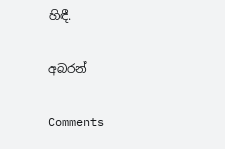හිඳී.

අබරන්

Comments